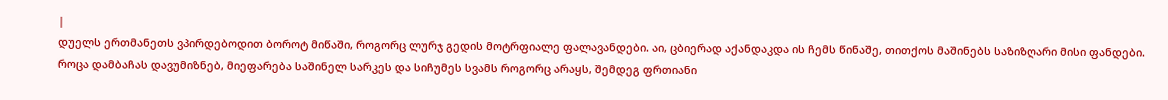|
დუელს ერთმანეთს ვპირდებოდით ბოროტ მიწაში, როგორც ლურჯ გედის მოტრფიალე ფალავანდები. აი, ცბიერად აქანდაკდა ის ჩემს წინაშე, თითქოს მაშინებს საზიზღარი მისი ფანდები.
როცა დამბაჩას დავუმიზნებ, მიეფარება საშინელ სარკეს და სიჩუმეს სვამს როგორც არაყს, შემდეგ ფრთიანი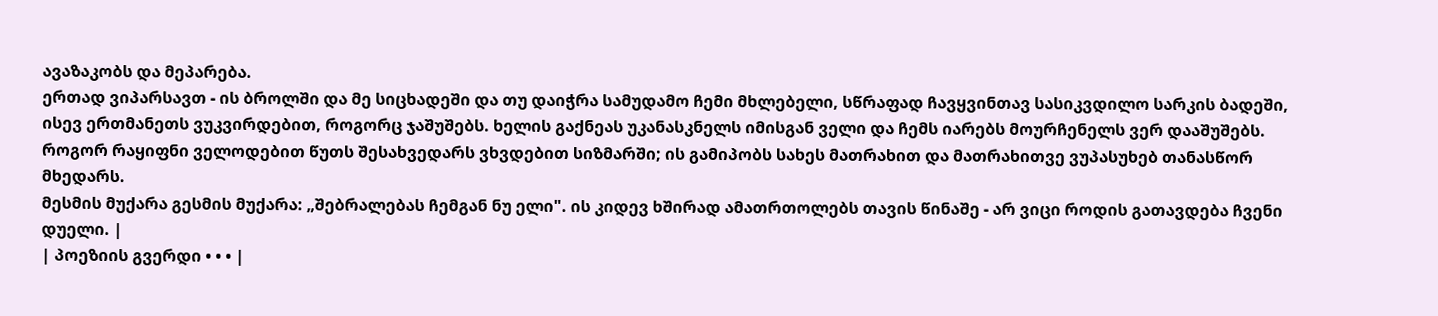ავაზაკობს და მეპარება.
ერთად ვიპარსავთ - ის ბროლში და მე სიცხადეში და თუ დაიჭრა სამუდამო ჩემი მხლებელი, სწრაფად ჩავყვინთავ სასიკვდილო სარკის ბადეში,
ისევ ერთმანეთს ვუკვირდებით, როგორც ჯაშუშებს. ხელის გაქნეას უკანასკნელს იმისგან ველი და ჩემს იარებს მოურჩენელს ვერ დააშუშებს.
როგორ რაყიფნი ველოდებით წუთს შესახვედარს ვხვდებით სიზმარში; ის გამიპობს სახეს მათრახით და მათრახითვე ვუპასუხებ თანასწორ მხედარს.
მესმის მუქარა გესმის მუქარა: „შებრალებას ჩემგან ნუ ელი". ის კიდევ ხშირად ამათრთოლებს თავის წინაშე - არ ვიცი როდის გათავდება ჩვენი დუელი. |
| პოეზიის გვერდი • • • |